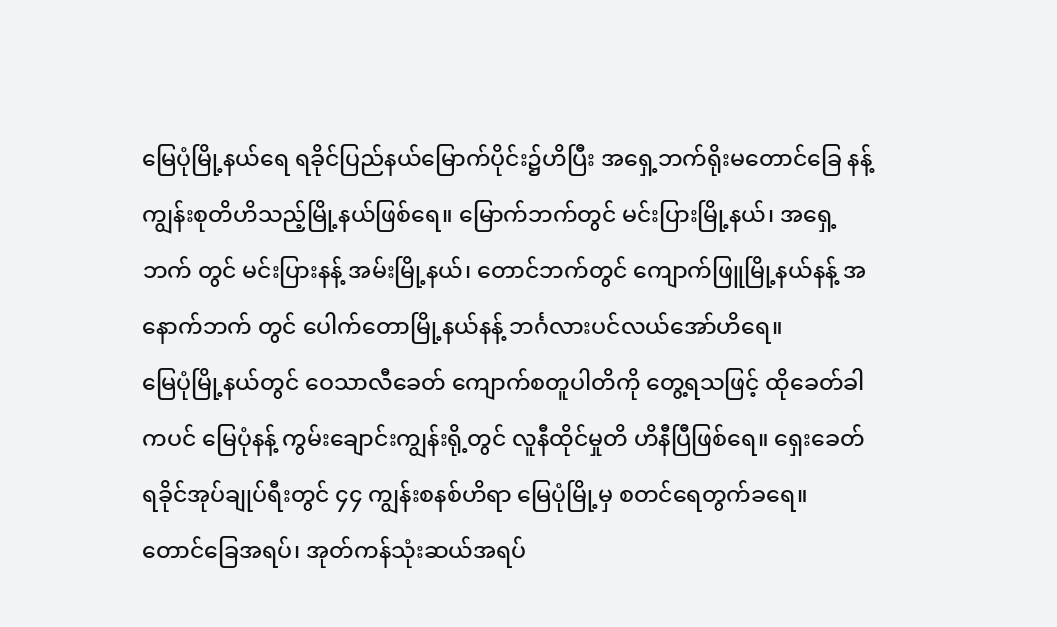မြေပုံမြို့နယ်ရေ ရခိုင်ပြည်နယ်မြောက်ပိုင်း၌ဟိပြီး အရှေ့ဘက်ရိုးမတောင်ခြေ နန့် ကျွန်းစုတိဟိသည့်မြို့နယ်ဖြစ်ရေ။ မြောက်ဘက်တွင် မင်းပြားမြို့နယ်၊ အရှေ့ဘက် တွင် မင်းပြားနန့် အမ်းမြို့နယ်၊ တောင်ဘက်တွင် ကျောက်ဖြူမြို့နယ်နန့် အနောက်ဘက် တွင် ပေါက်တောမြို့နယ်နန့် ဘင်္ဂလားပင်လယ်အော်ဟိရေ။
မြေပုံမြို့နယ်တွင် ဝေသာလီခေတ် ကျောက်စတူပါတိကို တွေ့ရသဖြင့် ထိုခေတ်ခါကပင် မြေပုံနန့် ကွမ်းချောင်းကျွန်းရို့တွင် လူနီထိုင်မှုတိ ဟိနီပြီဖြစ်ရေ။ ရှေးခေတ် ရခိုင်အုပ်ချုပ်ရီးတွင် ၄၄ ကျွန်းစနစ်ဟိရာ မြေပုံမြို့မှ စတင်ရေတွက်ခရေ။
တောင်ခြေအရပ်၊ အုတ်ကန်သုံးဆယ်အရပ်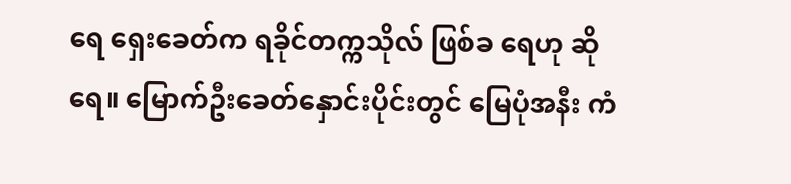ရေ ရှေးခေတ်က ရခိုင်တက္ကသိုလ် ဖြစ်ခ ရေဟု ဆိုရေ။ မြောက်ဦးခေတ်နှောင်းပိုင်းတွင် မြေပုံအနီး ကံ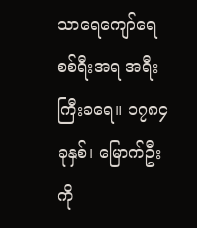သာရေကျော်ရေ စစ်ရီးအရ အရီးကြီးခရေ။ ၁၇၈၄ ခုနှစ်၊ မြောက်ဦးကို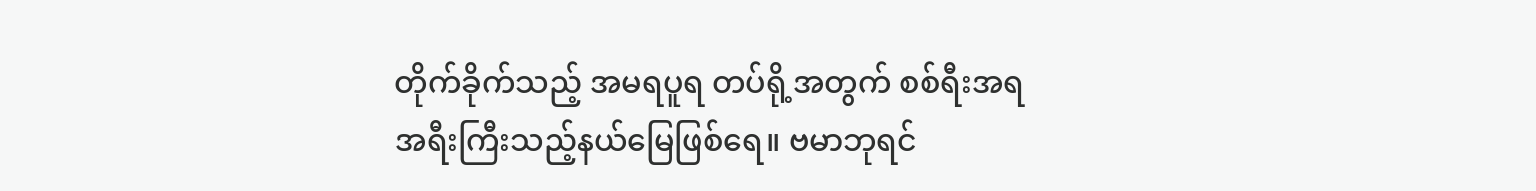တိုက်ခိုက်သည့် အမရပူရ တပ်ရို့အတွက် စစ်ရီးအရ အရီးကြီးသည့်နယ်မြေဖြစ်ရေ။ ဗမာဘုရင်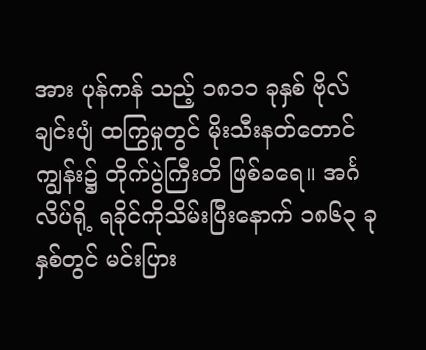အား ပုန်ကန် သည့် ၁၈၁၁ ခုနှစ် ဗိုလ်ချင်းပျံ ထကြွမှုတွင် မိုးသီးနတ်တောင်ကျွန်း၌ တိုက်ပွဲကြီးတိ ဖြစ်ခရေ။ အင်္ဂလိပ်ရို့ ရခိုင်ကိုသိမ်းပြီးနောက် ၁၈၆၃ ခုနှစ်တွင် မင်းပြား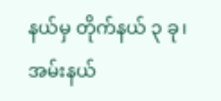နယ်မှ တိုက်နယ် ၃ ခု၊ အမ်းနယ်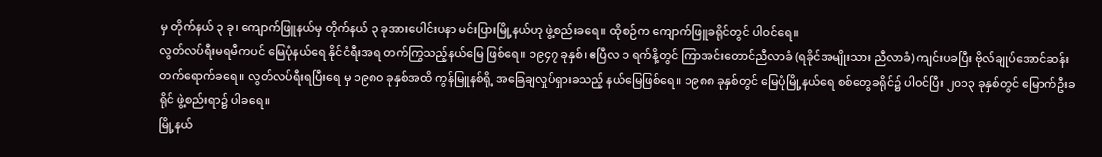မှ တိုက်နယ် ၃ ခု၊ ကျောက်ဖြူနယ်မှ တိုက်နယ် ၃ ခုအားပေါင်းပနာ မင်းပြားမြို့နယ်ဟု ဖွဲ့စည်းခရေ။ ထိုစဉ်က ကျောက်ဖြူခရိုင်တွင် ပါဝင်ရေ။
လွတ်လပ်ရီးမရမီကပင် မြေပုံနယ်ရေ နိုင်ငံရီးအရ တက်ကြွသည့်နယ်မြေ ဖြစ်ရေ။ ၁၉၄၇ ခုနှစ်၊ ဧပြီလ ၁ ရက်နိ့တွင် ကြာအင်းတောင်ညီလာခံ (ရခိုင်အမျိုးသား ညီလာခံ) ကျင်းပခပြီး ဗိုလ်ချုပ်အောင်ဆန်း တက်ရောက်ခရေ။ လွတ်လပ်ရီးရပြီးရေ မှ ၁၉၈ဝ ခုနှစ်အထိ ကွန်မြူနစ်ရို့ အခြေချလှုပ်ရှားခသည့် နယ်မြေဖြစ်ရေ။ ၁၉၈၈ ခုနှစ်တွင် မြေပုံမြို့နယ်ရေ စစ်တွေခရိုင်၌ ပါဝင်ပြီး ၂၀၁၃ ခုနှစ်တွင် မြောက်ဦးခရိုင် ဖွဲ့စည်းရာ၌ ပါခရေ။
မြို့နယ်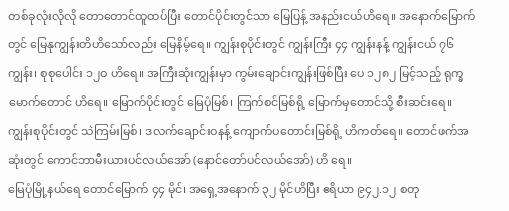တစ်ခုလုံးလိုလို တောတောင်ထူထပ်ပြီး တောင်ပိုင်းတွင်သာ မြေပြန့် အနည်းငယ်ဟိရေ။ အနောက်မြောက်တွင် မြေနုကျွန်းတိဟိသော်လည်း မြေနိမ့်ရေ။ ကျွန်းစုပိုင်းတွင် ကျွန်းကြီး ၄၄ ကျွန်းနန့် ကျွန်းငယ် ၇၆ ကျွန်း၊ စုစုပေါင်း ၁၂ဝ ဟိရေ။ အကြီးဆုံးကျွန်းမှာ ကွမ်းချောင်းကျွန်းဖြစ်ပြီး ပေ ၁၂၈၂ မြင့်သည့် ရုက္ခမောက်တောင် ဟိရေ။ မြောက်ပိုင်းတွင် မြေပုံမြစ်၊ ကြက်စင်မြစ်ရို့ မြောက်မှတောင်သို့ စီးဆင်းရေ။ ကျွန်းစုပိုင်းတွင် သဲကြမ်းမြစ်၊ ဒလက်ချောင်းဝနန့် ကျောက်ပတောင်းမြစ်ရို့ ဟိကတ်ရေ။ တောင်ဖက်အဆုံးတွင် ကောင်ဘာမီးယားပင်လယ်အော် (နောင်တော်ပင်လယ်အော်) ဟိ ရေ။
မြေပုံမြို့နယ်ရေ တောင်မြောက် ၄၄ မိုင်၊ အရှေ့အနောက် ၃၂ မိုင်ဟိပြီး ဧရိယာ ၉၄၂.၁၂ စတု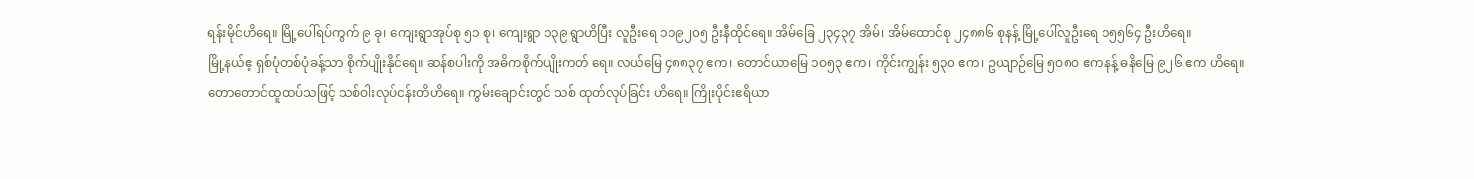ရန်းမိုင်ဟိရေ။ မြို့ပေါ်ရပ်ကွက် ၉ ခု၊ ကျေးရွာအုပ်စု ၅၁ စု၊ ကျေးရွာ ၁၃၉ ရွာဟိပြီး လူဦးရေ ၁၁၉၂၀၅ ဦးနီထိုင်ရေ။ အိမ်ခြေ ၂၃၄၃၇ အိမ်၊ အိမ်ထောင်စု ၂၄၈၈၆ စုနန့် မြို့ပေါ်လူဦးရေ ၁၅၅၆၄ ဦးဟိရေ။
မြို့နယ်ဧ့ ရှစ်ပုံတစ်ပုံခန့်သာ စိုက်ပျိုးနိုင်ရေ။ ဆန်စပါးကို အဓိကစိုက်ပျိုးကတ် ရေ။ လယ်မြေ ၄၈၈၃၇ ဧက၊ တောင်ယာမြေ ၁ဝ၅၃ ဧက၊ ကိုင်းကျွန်း ၅၃၀ ဧက၊ ဥယျာဉ်မြေ ၅ဝ၈ဝ ဧကနန့် ဓနိမြေ ၉၂၆ ဧက ဟိရေ။
တောတောင်ထူထပ်သဖြင့် သစ်ဝါးလုပ်ငန်းတိဟိရေ။ ကွမ်းချောင်းတွင် သစ် ထုတ်လုပ်ခြင်း ဟိရေ။ ကြိုးပိုင်းဧရိယာ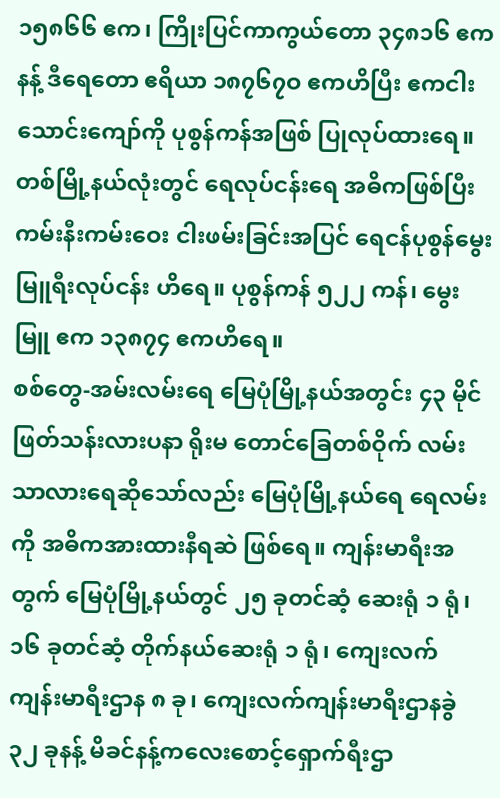၁၅၈၆၆ ဧက၊ ကြိုးပြင်ကာကွယ်တော ၃၄၈၁၆ ဧကနန့် ဒီရေတော ဧရိယာ ၁၈၇၆၇ဝ ဧကဟိပြီး ဧကငါးသောင်းကျော်ကို ပုစွန်ကန်အဖြစ် ပြုလုပ်ထားရေ။ တစ်မြို့နယ်လုံးတွင် ရေလုပ်ငန်းရေ အဓိကဖြစ်ပြီး ကမ်းနီးကမ်းဝေး ငါးဖမ်းခြင်းအပြင် ရေငန်ပုစွန်မွေးမြူရီးလုပ်ငန်း ဟိရေ။ ပုစွန်ကန် ၅၂၂ ကန်၊ မွေးမြူ ဧက ၁၃၈၇၄ ဧကဟိရေ။
စစ်တွေ-အမ်းလမ်းရေ မြေပုံမြို့နယ်အတွင်း ၄၃ မိုင် ဖြတ်သန်းလားပနာ ရိုးမ တောင်ခြေတစ်ဝိုက် လမ်းသာလားရေဆိုသော်လည်း မြေပုံမြို့နယ်ရေ ရေလမ်းကို အဓိကအားထားနီရဆဲ ဖြစ်ရေ။ ကျန်းမာရီးအတွက် မြေပုံမြို့နယ်တွင် ၂၅ ခုတင်ဆံ့ ဆေးရုံ ၁ ရုံ၊ ၁၆ ခုတင်ဆံ့ တိုက်နယ်ဆေးရုံ ၁ ရုံ၊ ကျေးလက်ကျန်းမာရီးဌာန ၈ ခု၊ ကျေးလက်ကျန်းမာရီးဌာနခွဲ ၃၂ ခုနန့် မိခင်နန့်ကလေးစောင့်ရှောက်ရီးဌာ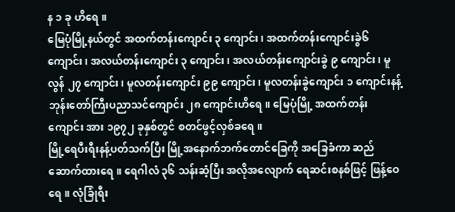န ၁ ခု ဟိရေ။
မြေပုံမြို့နယ်တွင် အထက်တန်းကျောင်း ၃ ကျောင်း၊ အထက်တန်းကျောင်းခွဲ၆ ကျောင်း၊ အလယ်တန်းကျောင်း ၃ ကျောင်း၊ အလယ်တန်းကျောင်းခွဲ ၉ ကျောင်း၊ မူလွန် ၂၇ ကျောင်း၊ မူလတန်းကျောင်း ၉၉ ကျောင်း၊ မူလတန်းခွဲကျောင်း ၁ ကျောင်းနန့် ဘုန်းတော်ကြီးပညာသင်ကျောင်း ၂၈ ကျောင်းဟိရေ။ မြေပုံမြို့ အထက်တန်းကျောင်း အား ၁၉၇၂ ခုနှစ်တွင် စတင်ဖွင့်လှစ်ခရေ။
မြို့ရေပီးရီးနန့်ပတ်သက်ပြီး မြို့အနောက်ဘက်တောင်ခြေကို အခြေခံကာ ဆည်ဆောက်ထားရေ။ ရေဂါလံ ၃၆ သန်းဆံ့ပြီး အလိုအလျောက် ရေဆင်းစနစ်ဖြင့် ဖြန့်ဝေရေ။ လုံခြုံရီး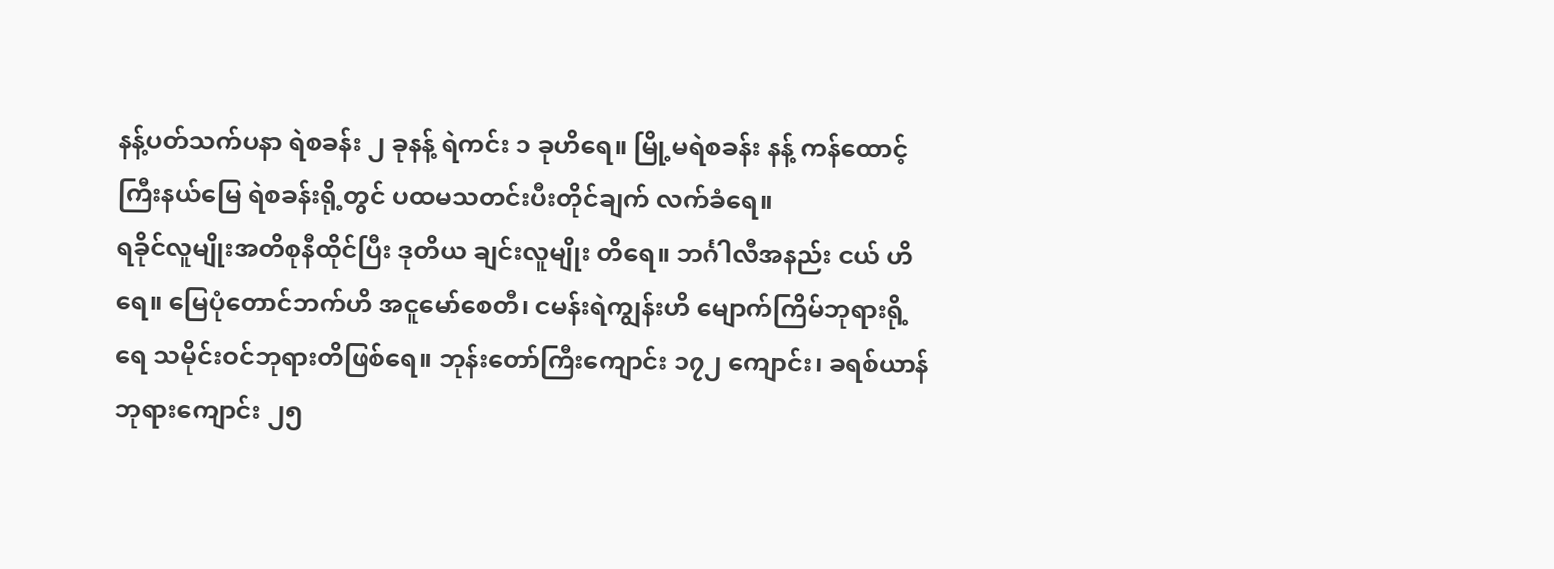နန့်ပတ်သက်ပနာ ရဲစခန်း ၂ ခုနန့် ရဲကင်း ၁ ခုဟိရေ။ မြို့မရဲစခန်း နန့် ကန်ထောင့်ကြီးနယ်မြေ ရဲစခန်းရို့တွင် ပထမသတင်းပီးတိုင်ချက် လက်ခံရေ။
ရခိုင်လူမျိုးအတိစုနီထိုင်ပြီး ဒုတိယ ချင်းလူမျိုး တိရေ။ ဘင်္ဂါလီအနည်း ငယ် ဟိရေ။ မြေပုံတောင်ဘက်ဟိ အငူမော်စေတီ၊ ငမန်းရဲကျွန်းဟိ မျောက်ကြိမ်ဘုရားရို့ ရေ သမိုင်းဝင်ဘုရားတိဖြစ်ရေ။ ဘုန်းတော်ကြီးကျောင်း ၁၇၂ ကျောင်း၊ ခရစ်ယာန် ဘုရားကျောင်း ၂၅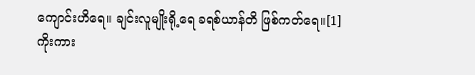ကျောင်းဟိရေ။ ချင်းလူမျိုးရို့ရေ ခရစ်ယာန်တိ ဖြစ်ကတ်ရေ။[1]
ကိုးကား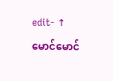edit- ↑ မောင်မောင်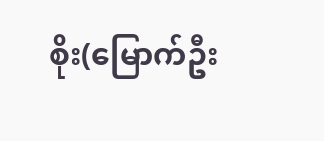စိုး(မြောက်ဦး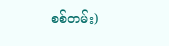စစ်တမ်း)